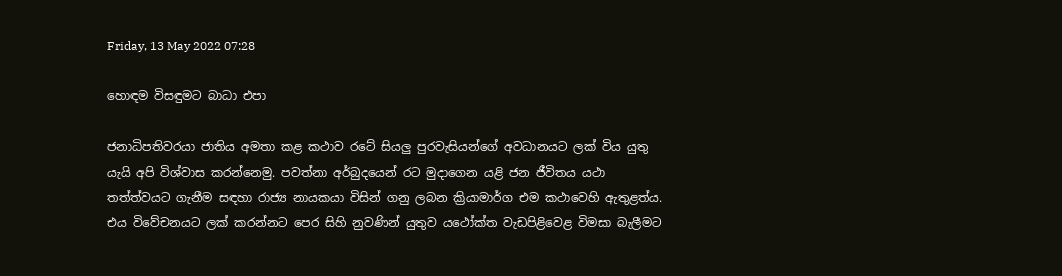Friday, 13 May 2022 07:28

හොඳම විසඳුමට බාධා එපා

ජනාධිපතිවරයා ජාතිය අමතා කළ කථාව රටේ සියලු පුරවැසියන්ගේ අවධානයට ලක් විය යුතු යැයි අපි විශ්වාස කරන්නෙමු. පවත්නා අර්බුදයෙන් රට මුදාගෙන යළි ජන ජීවිතය යථා තත්ත්වයට ගැනීම සඳහා රාජ්‍ය නායකයා විසින් ගනු ලබන ක්‍රියාමාර්ග එම කථාවෙහි ඇතුළත්ය. එය විවේචනයට ලක් කරන්නට පෙර සිහි නුවණින් යුතුව යථෝක්ත වැඩපිළිවෙළ විමසා බැලීමට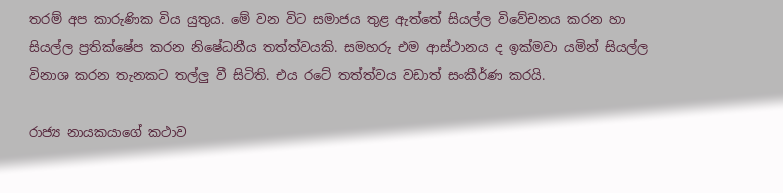තරම් අප කාරුණික විය යුතුය. මේ වන විට සමාජය තුළ ඇත්තේ සියල්ල විවේචනය කරන හා සියල්ල ප්‍රතික්ෂේප කරන නිෂේධනීය තත්ත්වයකි. සමහරු එම ආස්ථානය ද ඉක්මවා යමින් සියල්ල විනාශ කරන තැනකට තල්ලු වී සිටිති. එය රටේ තත්ත්වය වඩාත් සංකීර්ණ කරයි.

රාජ්‍ය නායකයාගේ කථාව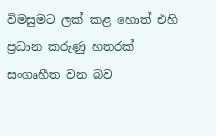විමසුමට ලක් කළ හොත් එහි ප්‍රධාන කරුණු හතරක් සංගෘහීත වන බව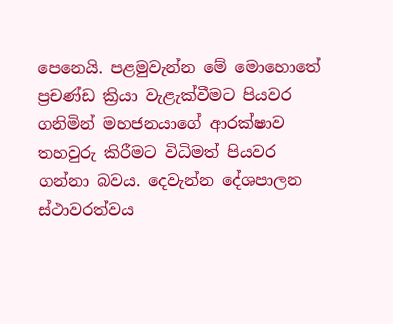පෙනෙයි. පළමුවැන්න මේ මොහොතේ ප්‍රචණ්ඩ ක්‍රියා වැළැක්වීමට පියවර ගනිමින් මහජනයාගේ ආරක්ෂාව තහවුරු කිරීමට විධිමත් පියවර ගන්නා බවය. දෙවැන්න දේශපාලන ස්ථාවරත්වය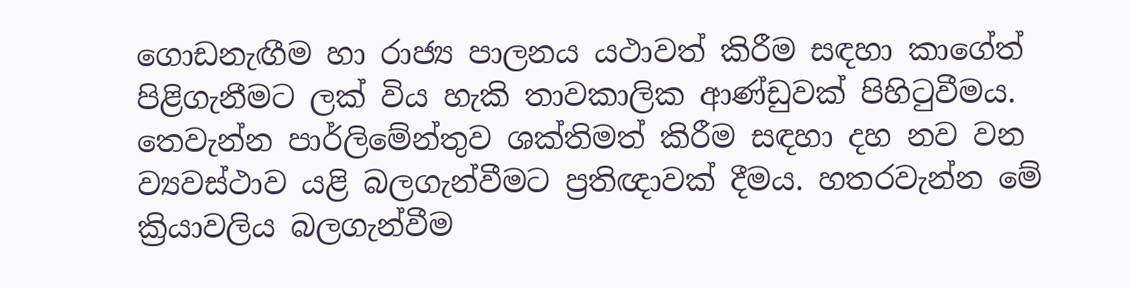ගොඩනැඟීම හා රාජ්‍ය පාලනය යථාවත් කිරීම සඳහා කාගේත් පිළිගැනීමට ලක් විය හැකි තාවකාලික ආණ්ඩුවක් පිහිටුවීමය. තෙවැන්න පාර්ලිමේන්තුව ශක්තිමත් කිරීම සඳහා දහ නව වන ව්‍යවස්ථාව යළි බලගැන්වීමට ප්‍රතිඥාවක් දීමය. හතරවැන්න මේ ක්‍රියාවලිය බලගැන්වීම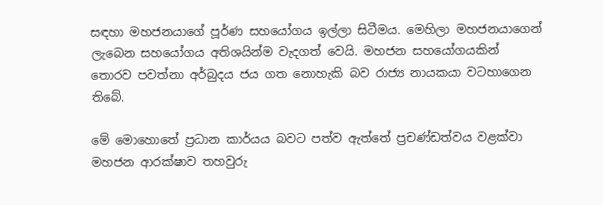සඳහා මහජනයාගේ පූර්ණ සහයෝගය ඉල්ලා සිටීමය. මෙහිලා මහජනයාගෙන් ලැබෙන සහයෝගය අතිශයින්ම වැදගත් වෙයි. මහජන සහයෝගයකින් තොරව පවත්නා අර්බුදය ජය ගත නොහැකි බව රාජ්‍ය නායකයා වටහාගෙන තිබේ.

මේ මොහොතේ ප්‍රධාන කාර්යය බවට පත්ව ඇත්තේ ප්‍රචණ්ඩත්වය වළක්වා මහජන ආරක්ෂාව තහවුරු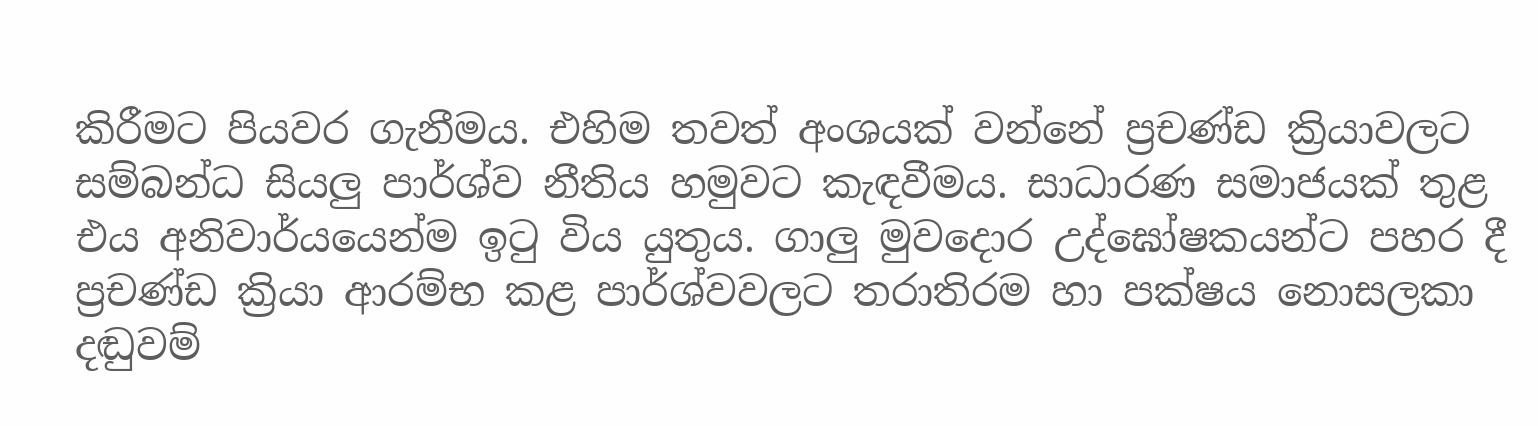කිරීමට පියවර ගැනීමය. එහිම තවත් අංශයක් වන්නේ ප්‍රචණ්ඩ ක්‍රියාවලට සම්බන්ධ සියලු පාර්ශ්ව නීතිය හමුවට කැඳවීමය. සාධාරණ සමාජයක් තුළ එය අනිවාර්යයෙන්ම ඉටු විය යුතුය. ගාලු මුවදොර උද්ඝෝෂකයන්ට පහර දී ප්‍රචණ්ඩ ක්‍රියා ආරම්භ කළ පාර්ශ්වවලට තරාතිරම හා පක්ෂය නොසලකා දඬුවම්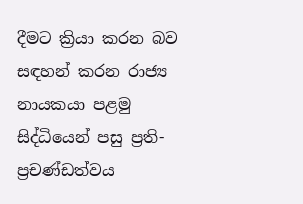දීමට ක්‍රියා කරන බව සඳහන් කරන රාජ්‍ය නායකයා පළමු සිද්ධියෙන් පසු ප්‍රති-ප්‍රචණ්ඩත්වය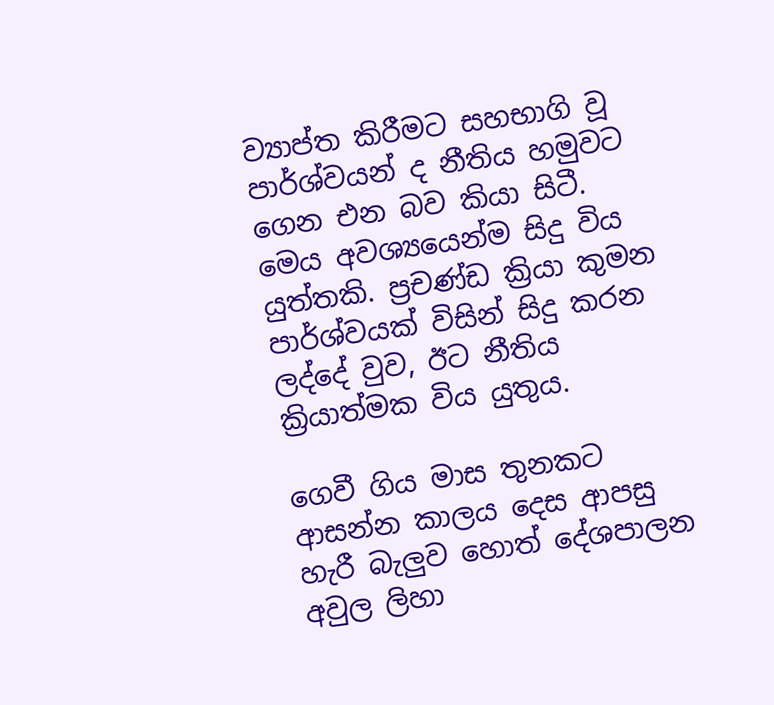ව්‍යාප්ත කිරීමට සහභාගි වූ පාර්ශ්වයන් ද නීතිය හමුවට ගෙන එන බව කියා සිටී. මෙය අවශ්‍යයෙන්ම සිදු විය යුත්තකි. ප්‍රචණ්ඩ ක්‍රියා කුමන පාර්ශ්වයක් විසින් සිදු කරන ලද්දේ වුව, ඊට නීතිය ක්‍රියාත්මක විය යුතුය.

ගෙවී ගිය මාස තුනකට ආසන්න කාලය දෙස ආපසු හැරී බැලුව හොත් දේශපාලන අවුල ලිහා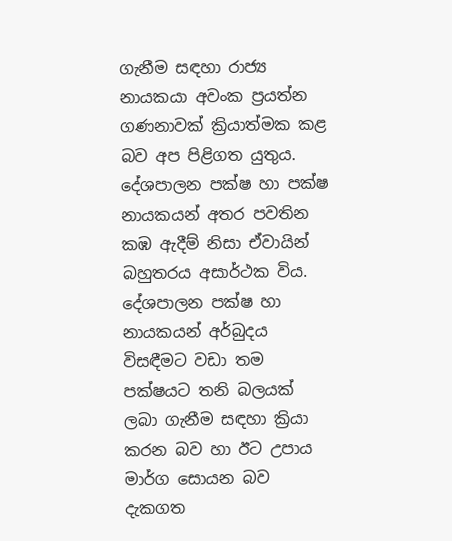ගැනීම සඳහා රාජ්‍ය නායකයා අවංක ප්‍රයත්න ගණනාවක් ක්‍රියාත්මක කළ බව අප පිළිගත යුතුය. දේශපාලන පක්ෂ හා පක්ෂ නායකයන් අතර පවතින කඹ ඇදීම් නිසා ඒවායින් බහුතරය අසාර්ථක විය. දේශපාලන පක්ෂ හා නායකයන් අර්බුදය විසඳීමට වඩා තම පක්ෂයට තනි බලයක් ලබා ගැනීම සඳහා ක්‍රියා කරන බව හා ඊට උපාය මාර්ග සොයන බව දැකගත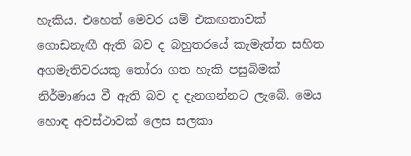හැකිය. එහෙත් මෙවර යම් එකඟතාවක් ගොඩනැඟී ඇති බව ද බහුතරයේ කැමැත්ත සහිත අගමැතිවරයකු තෝරා ගත හැකි පසුබිමක් නිර්මාණය වී ඇති බව ද දැනගන්නට ලැබේ. මෙය හොඳ අවස්ථාවක් ලෙස සලකා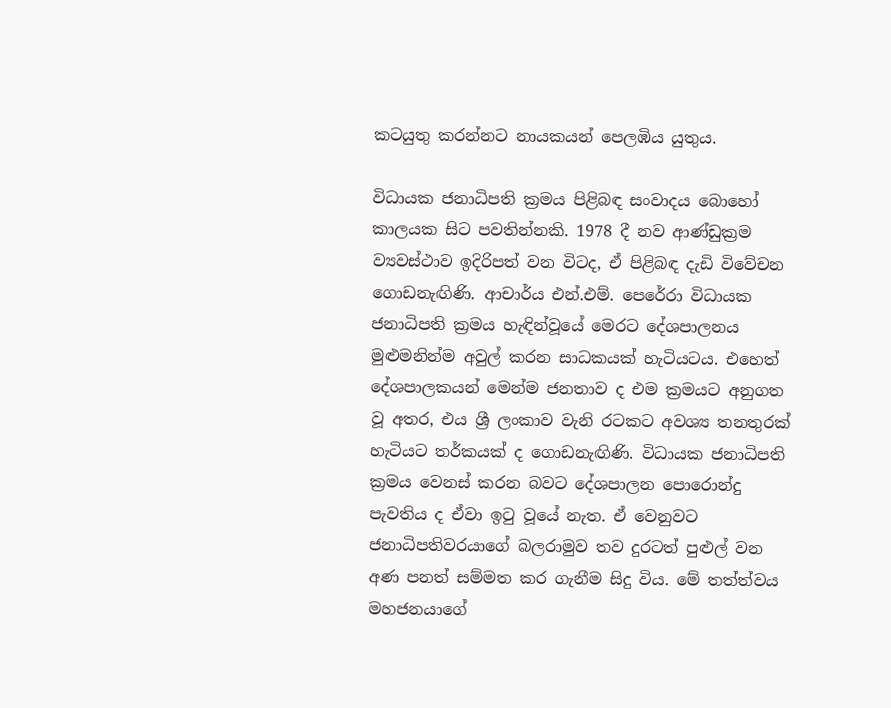කටයුතු කරන්නට නායකයන් පෙලඹිය යුතුය.

විධායක ජනාධිපති ක්‍රමය පිළිබඳ සංවාදය බොහෝ කාලයක සිට පවතින්නකි. 1978 දී නව ආණ්ඩුක්‍රම ව්‍යවස්ථාව ඉදිරිපත් වන විටද, ඒ පිළිබඳ දැඩි විවේචන ගොඩනැඟිණි. ආචාර්ය එන්.එම්. පෙරේරා විධායක ජනාධිපති ක්‍රමය හැඳින්වූයේ මෙරට දේශපාලනය මුළුමනින්ම අවුල් කරන සාධකයක් හැටියටය. එහෙත් දේශපාලකයන් මෙන්ම ජනතාව ද එම ක්‍රමයට අනුගත වූ අතර, එය ශ්‍රී ලංකාව වැනි රටකට අවශ්‍ය තනතුරක් හැටියට තර්කයක් ද ගොඩනැඟිණි. විධායක ජනාධිපති ක්‍රමය වෙනස් කරන බවට දේශපාලන පොරොන්දු පැවතිය ද ඒවා ඉටු වූයේ නැත. ඒ වෙනුවට ජනාධිපතිවරයාගේ බලරාමුව තව දුරටත් පුළුල් වන අණ පනත් සම්මත කර ගැනීම සිදු විය. මේ තත්ත්වය මහජනයාගේ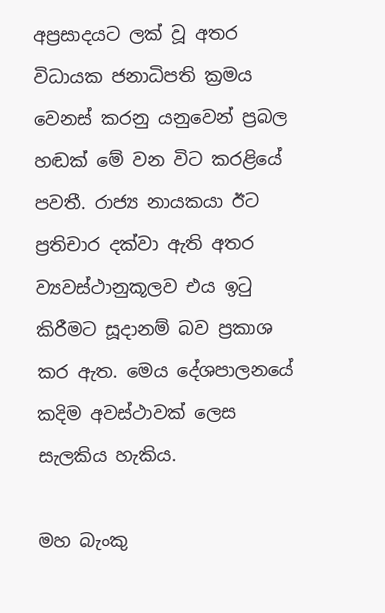අප්‍රසාදයට ලක් වූ අතර විධායක ජනාධිපති ක්‍රමය වෙනස් කරනු යනුවෙන් ප්‍රබල හඬක් මේ වන විට කරළියේ පවතී. රාජ්‍ය නායකයා ඊට ප්‍රතිචාර දක්වා ඇති අතර ව්‍යවස්ථානුකූලව එය ඉටු කිරීමට සූදානම් බව ප්‍රකාශ කර ඇත. මෙය දේශපාලනයේ කදිම අවස්ථාවක් ලෙස සැලකිය හැකිය.

මහ බැංකු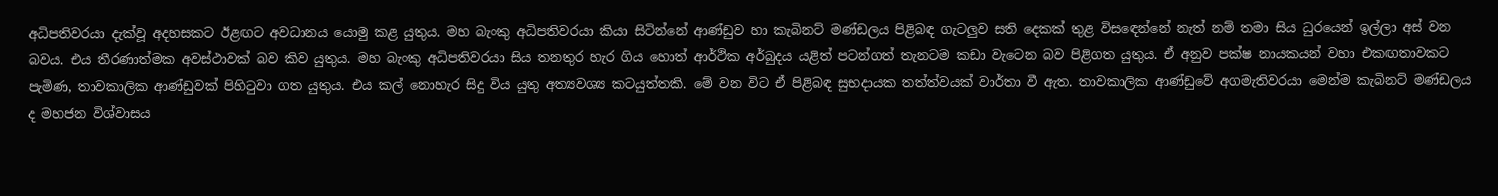අධිපතිවරයා දැක්වූ අදහසකට ඊළඟට අවධානය යොමු කළ යුතුය. මහ බැංකු අධිපතිවරයා කියා සිටින්නේ ආණ්ඩුව හා කැබිනට් මණ්ඩලය පිළිබඳ ගැටලුව සති දෙකක් තුළ විස‍ඳෙන්නේ නැත් නම් තමා සිය ධුරයෙන් ඉල්ලා අස් වන බවය. එය තීරණාත්මක අවස්ථාවක් බව කිව යුතුය. මහ බැංකු අධිපතිවරයා සිය තනතුර හැර ගිය හොත් ආර්ථික අර්බුදය යළිත් පටන්ගත් තැනටම කඩා ව‍ැටෙන බව පිළිගත යුතුය. ඒ අනුව පක්ෂ නායකයන් වහා එකඟතාවකට පැමිණ, තාවකාලික ආණ්ඩුවක් පිහිටුවා ගත යුතුය. එය කල් නොහැර සිදු විය යුතු අත්‍යවශ්‍ය කටයුත්තකි. මේ වන විට ඒ පිළිබඳ සුභදායක තත්ත්වයක් වාර්තා වී ඇත. තාවකාලික ආණ්ඩුවේ අගමැතිවරයා මෙන්ම කැබිනට් මණ්ඩලය ද මහජන විශ්වාසය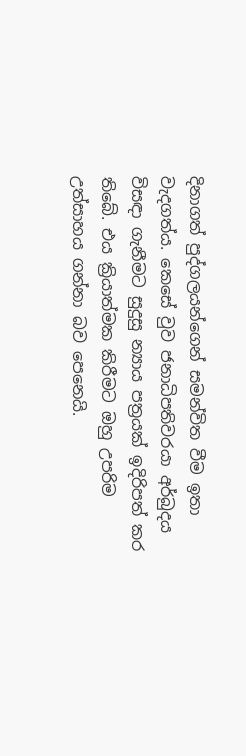දිනාගත් පුද්ගලයන්ගෙන් සමන්විත වීම ඉතා වැදගත්ය. කෙසේ වුව ජනාධිපතිවරයා අර්බුදය විසඳා ගැනීමට සුදුසු න්‍යාය පත්‍රයක් ඉදිරිපත් කර තිබේ. එය ක්‍රියාත්මක කිරීමට ඔහු උපරිම උත්සාහය ගන්නා බව පෙනෙයි.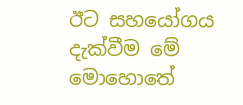ඊට සහයෝගය දැක්වීම මේ මොහොතේ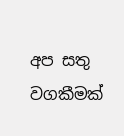අප සතු වගකී‍මක්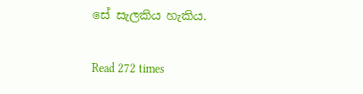සේ සැලකිය හැකිය.

Read 272 times